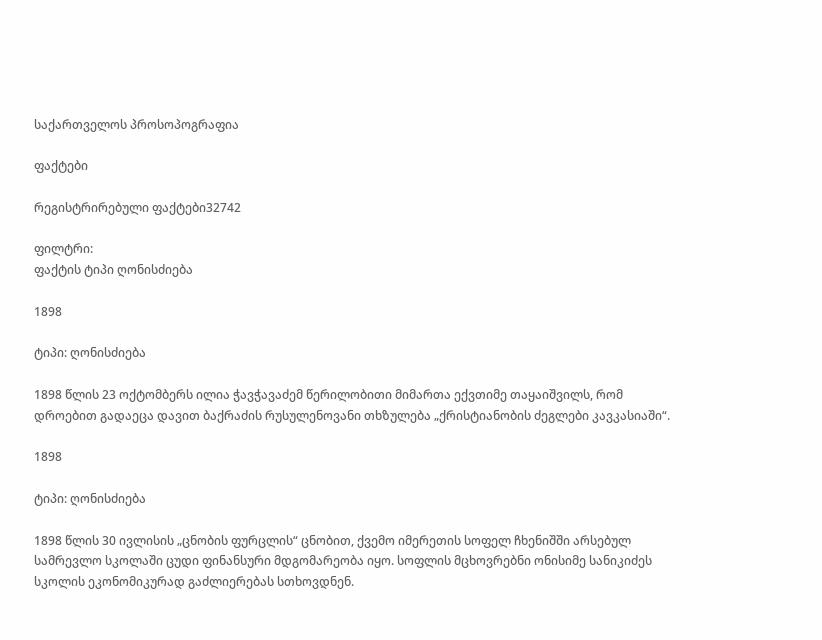საქართველოს პროსოპოგრაფია

ფაქტები

რეგისტრირებული ფაქტები32742

ფილტრი:
ფაქტის ტიპი ღონისძიება

1898

ტიპი: ღონისძიება

1898 წლის 23 ოქტომბერს ილია ჭავჭავაძემ წერილობითი მიმართა ექვთიმე თაყაიშვილს, რომ დროებით გადაეცა დავით ბაქრაძის რუსულენოვანი თხზულება „ქრისტიანობის ძეგლები კავკასიაში“.

1898

ტიპი: ღონისძიება

1898 წლის 30 ივლისის „ცნობის ფურცლის“ ცნობით, ქვემო იმერეთის სოფელ ჩხენიშში არსებულ სამრევლო სკოლაში ცუდი ფინანსური მდგომარეობა იყო. სოფლის მცხოვრებნი ონისიმე სანიკიძეს სკოლის ეკონომიკურად გაძლიერებას სთხოვდნენ.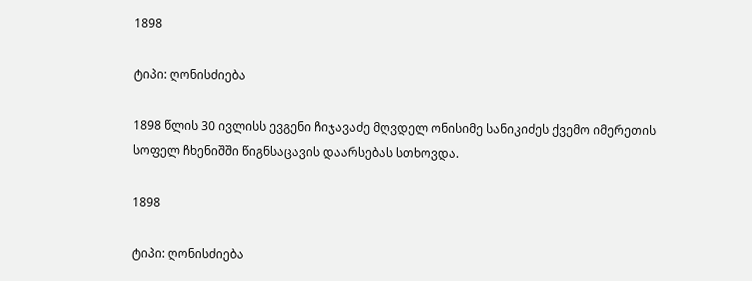1898

ტიპი: ღონისძიება

1898 წლის 30 ივლისს ევგენი ჩიჯავაძე მღვდელ ონისიმე სანიკიძეს ქვემო იმერეთის სოფელ ჩხენიშში წიგნსაცავის დაარსებას სთხოვდა.

1898

ტიპი: ღონისძიება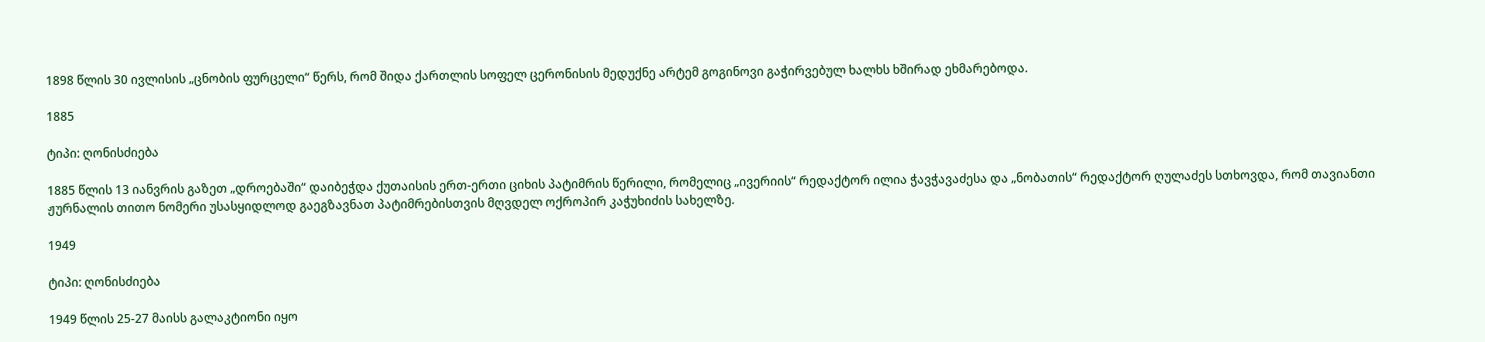1898 წლის 30 ივლისის „ცნობის ფურცელი“ წერს, რომ შიდა ქართლის სოფელ ცერონისის მედუქნე არტემ გოგინოვი გაჭირვებულ ხალხს ხშირად ეხმარებოდა.

1885

ტიპი: ღონისძიება

1885 წლის 13 იანვრის გაზეთ „დროებაში“ დაიბეჭდა ქუთაისის ერთ-ერთი ციხის პატიმრის წერილი, რომელიც „ივერიის“ რედაქტორ ილია ჭავჭავაძესა და „ნობათის“ რედაქტორ ღულაძეს სთხოვდა, რომ თავიანთი ჟურნალის თითო ნომერი უსასყიდლოდ გაეგზავნათ პატიმრებისთვის მღვდელ ოქროპირ კაჭუხიძის სახელზე.

1949

ტიპი: ღონისძიება

1949 წლის 25-27 მაისს გალაკტიონი იყო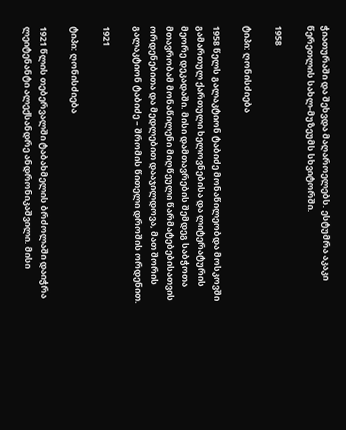ჭიათურაში და შეხვდა მაღაროელებს. ესტუმრა აკაკი წერეთლის სახლ-მუზეუმს სხვიტორში.

1958

ტიპი: ღონისძიება

1958 წელს გალაკტიონ ტაბიძე მონაწილეობდა მოსკოვში გამართულ ქართული ხელოვნებისა და ლიტერატურის მეორე დეკადაში. მისი დამთავრების შემდეგ საბჭოთა მთავრობამ მონაწილენი მიღწეული წარმატებებისათვის ორდენებითა და მედლებით დააჯილდოვა, მათ შორის გალაკტიონ ტაბიძე – შრომის წითელი დროშის ორდენით.

1921

ტიპი: ღონისძიება

1921 წლის თებერვალში ტაბახმელის ბრძოლაში დაიჭრა ლეიტენანტი ალექსანდრე ანდრონიკაშვილი. მისი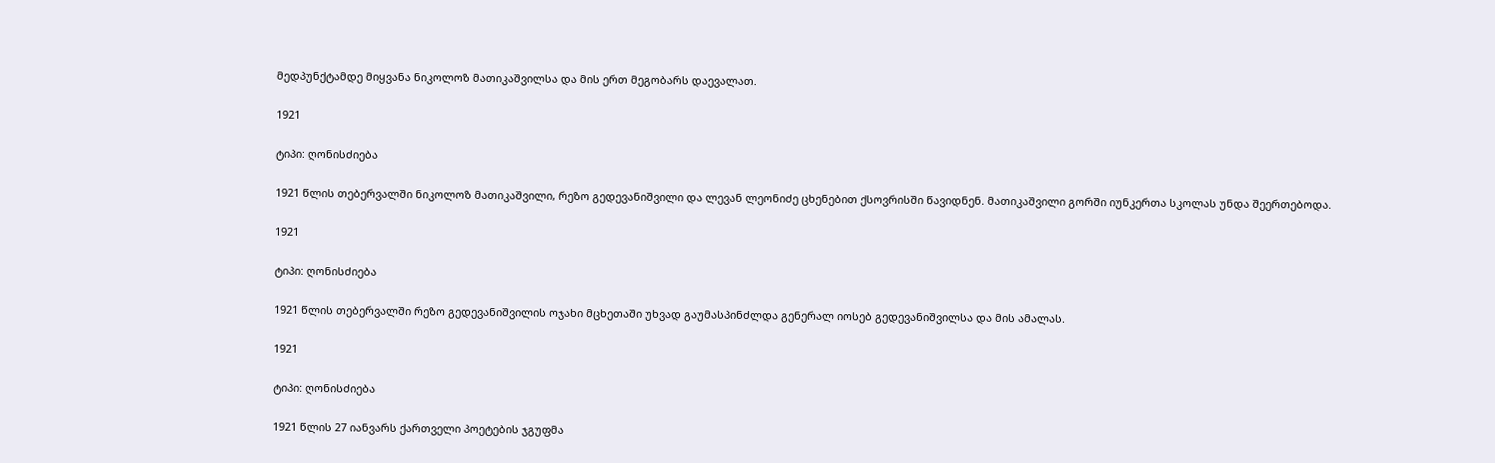მედპუნქტამდე მიყვანა ნიკოლოზ მათიკაშვილსა და მის ერთ მეგობარს დაევალათ.

1921

ტიპი: ღონისძიება

1921 წლის თებერვალში ნიკოლოზ მათიკაშვილი, რეზო გედევანიშვილი და ლევან ლეონიძე ცხენებით ქსოვრისში წავიდნენ. მათიკაშვილი გორში იუნკერთა სკოლას უნდა შეერთებოდა.

1921

ტიპი: ღონისძიება

1921 წლის თებერვალში რეზო გედევანიშვილის ოჯახი მცხეთაში უხვად გაუმასპინძლდა გენერალ იოსებ გედევანიშვილსა და მის ამალას.

1921

ტიპი: ღონისძიება

1921 წლის 27 იანვარს ქართველი პოეტების ჯგუფმა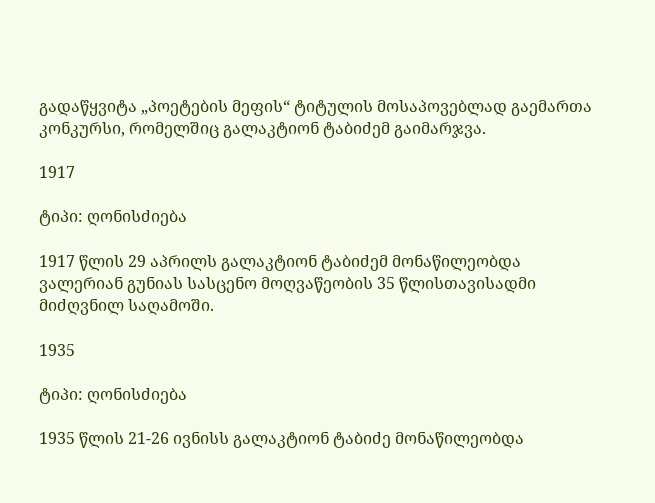გადაწყვიტა „პოეტების მეფის“ ტიტულის მოსაპოვებლად გაემართა კონკურსი, რომელშიც გალაკტიონ ტაბიძემ გაიმარჯვა.

1917

ტიპი: ღონისძიება

1917 წლის 29 აპრილს გალაკტიონ ტაბიძემ მონაწილეობდა ვალერიან გუნიას სასცენო მოღვაწეობის 35 წლისთავისადმი მიძღვნილ საღამოში.

1935

ტიპი: ღონისძიება

1935 წლის 21-26 ივნისს გალაკტიონ ტაბიძე მონაწილეობდა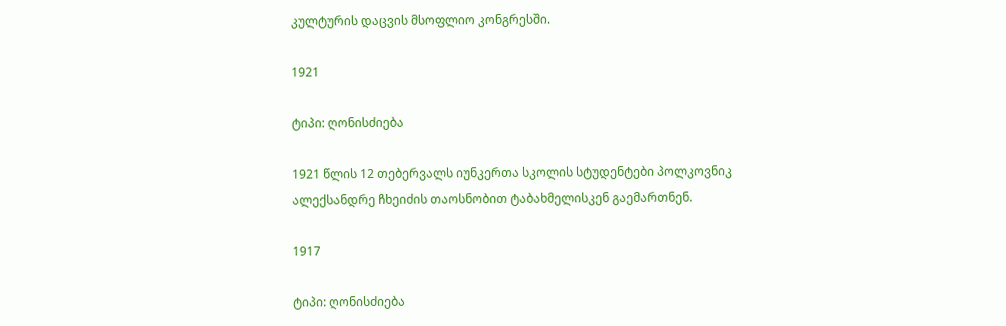კულტურის დაცვის მსოფლიო კონგრესში.

1921

ტიპი: ღონისძიება

1921 წლის 12 თებერვალს იუნკერთა სკოლის სტუდენტები პოლკოვნიკ ალექსანდრე ჩხეიძის თაოსნობით ტაბახმელისკენ გაემართნენ.

1917

ტიპი: ღონისძიება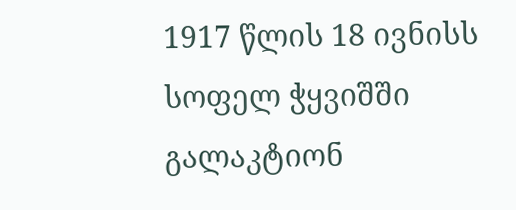1917 წლის 18 ივნისს სოფელ ჭყვიშში გალაკტიონ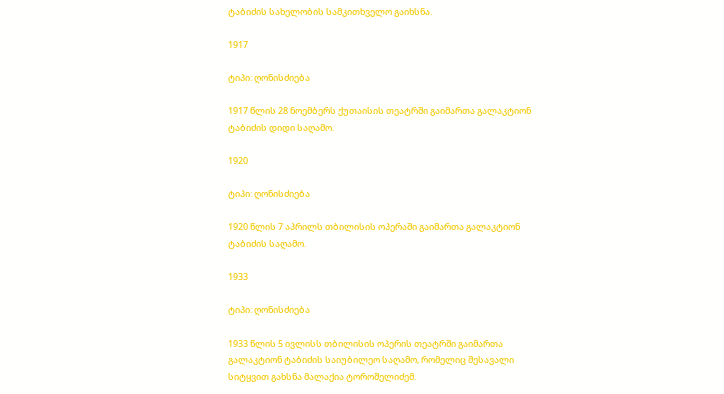ტაბიძის სახელობის სამკითხველო გაიხსნა.

1917

ტიპი: ღონისძიება

1917 წლის 28 ნოემბერს ქუთაისის თეატრში გაიმართა გალაკტიონ ტაბიძის დიდი საღამო.

1920

ტიპი: ღონისძიება

1920 წლის 7 აპრილს თბილისის ოპერაში გაიმართა გალაკტიონ ტაბიძის საღამო.

1933

ტიპი: ღონისძიება

1933 წლის 5 ივლისს თბილისის ოპერის თეატრში გაიმართა გალაკტიონ ტაბიძის საიუბილეო საღამო, რომელიც შესავალი სიტყვით გახსნა მალაქია ტოროშელიძემ.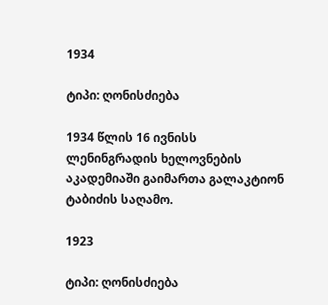1934

ტიპი: ღონისძიება

1934 წლის 16 ივნისს ლენინგრადის ხელოვნების აკადემიაში გაიმართა გალაკტიონ ტაბიძის საღამო.

1923

ტიპი: ღონისძიება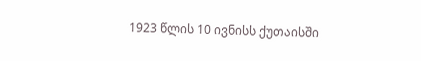1923 წლის 10 ივნისს ქუთაისში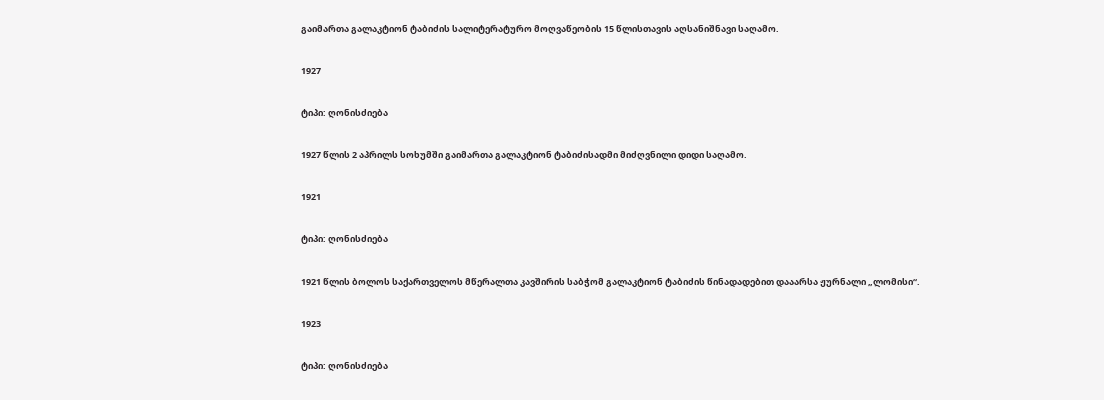გაიმართა გალაკტიონ ტაბიძის სალიტერატურო მოღვაწეობის 15 წლისთავის აღსანიშნავი საღამო.

1927

ტიპი: ღონისძიება

1927 წლის 2 აპრილს სოხუმში გაიმართა გალაკტიონ ტაბიძისადმი მიძღვნილი დიდი საღამო.

1921

ტიპი: ღონისძიება

1921 წლის ბოლოს საქართველოს მწერალთა კავშირის საბჭომ გალაკტიონ ტაბიძის წინადადებით დააარსა ჟურნალი „ლომისი“.

1923

ტიპი: ღონისძიება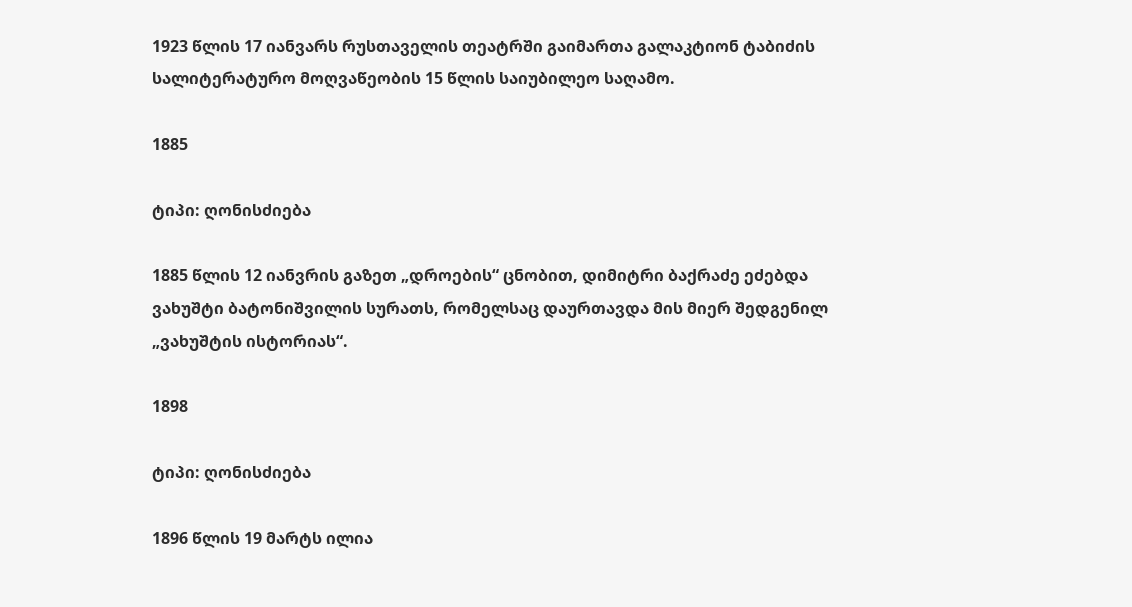1923 წლის 17 იანვარს რუსთაველის თეატრში გაიმართა გალაკტიონ ტაბიძის სალიტერატურო მოღვაწეობის 15 წლის საიუბილეო საღამო.

1885

ტიპი: ღონისძიება

1885 წლის 12 იანვრის გაზეთ „დროების“ ცნობით, დიმიტრი ბაქრაძე ეძებდა ვახუშტი ბატონიშვილის სურათს, რომელსაც დაურთავდა მის მიერ შედგენილ „ვახუშტის ისტორიას“.

1898

ტიპი: ღონისძიება

1896 წლის 19 მარტს ილია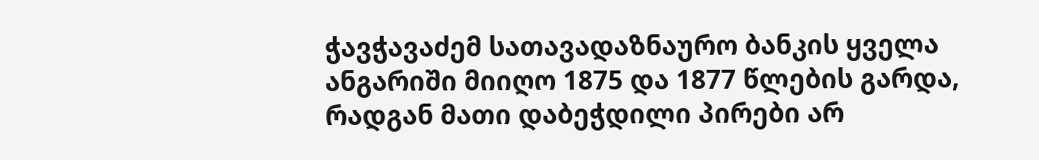ჭავჭავაძემ სათავადაზნაურო ბანკის ყველა ანგარიში მიიღო 1875 და 1877 წლების გარდა, რადგან მათი დაბეჭდილი პირები არ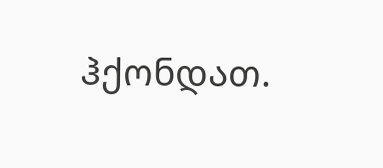ჰქონდათ.